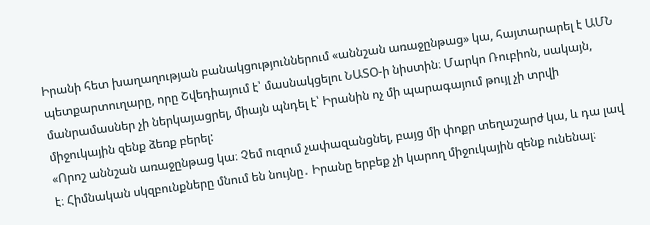Իրանի հետ խաղաղության բանակցություններում «աննշան առաջընթաց» կա, հայտարարել է ԱՄՆ պետքարտուղարը, որը Շվեդիայում է՝ մասնակցելու ՆԱՏՕ-ի նիստին։ Մարկո Ռուբիոն, սակայն, մանրամասներ չի ներկայացրել, միայն պնդել է՝ Իրանին ոչ մի պարագայում թույլ չի տրվի միջուկային զենք ձեռք բերել:
«Որոշ աննշան առաջընթաց կա։ Չեմ ուզում չափազանցնել, բայց մի փոքր տեղաշարժ կա, և դա լավ է։ Հիմնական սկզբունքները մնում են նույնը․ Իրանը երբեք չի կարող միջուկային զենք ունենալ։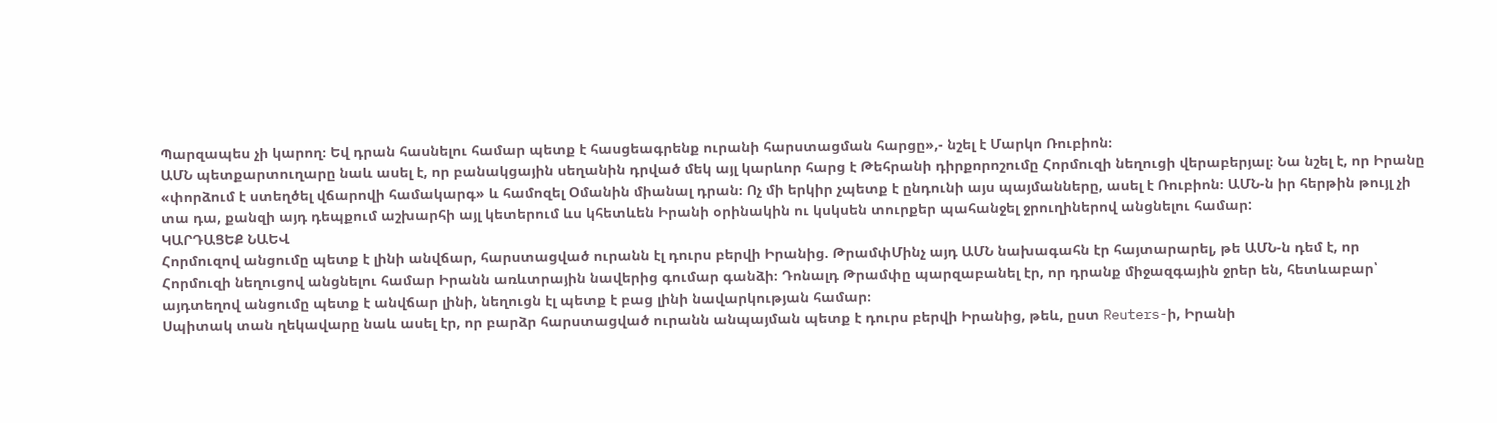Պարզապես չի կարող։ Եվ դրան հասնելու համար պետք է հասցեագրենք ուրանի հարստացման հարցը»,- նշել է Մարկո Ռուբիոն։
ԱՄՆ պետքարտուղարը նաև ասել է, որ բանակցային սեղանին դրված մեկ այլ կարևոր հարց է Թեհրանի դիրքորոշումը Հորմուզի նեղուցի վերաբերյալ։ Նա նշել է, որ Իրանը «փորձում է ստեղծել վճարովի համակարգ» և համոզել Օմանին միանալ դրան։ Ոչ մի երկիր չպետք է ընդունի այս պայմանները, ասել է Ռուբիոն։ ԱՄՆ-ն իր հերթին թույլ չի տա դա, քանզի այդ դեպքում աշխարհի այլ կետերում ևս կհետևեն Իրանի օրինակին ու կսկսեն տուրքեր պահանջել ջրուղիներով անցնելու համար:
ԿԱՐԴԱՑԵՔ ՆԱԵՎ
Հորմուզով անցումը պետք է լինի անվճար, հարստացված ուրանն էլ դուրս բերվի Իրանից. ԹրամփՄինչ այդ ԱՄՆ նախագահն էր հայտարարել, թե ԱՄՆ-ն դեմ է, որ Հորմուզի նեղուցով անցնելու համար Իրանն առևտրային նավերից գումար գանձի։ Դոնալդ Թրամփը պարզաբանել էր, որ դրանք միջազգային ջրեր են, հետևաբար՝ այդտեղով անցումը պետք է անվճար լինի, նեղուցն էլ պետք է բաց լինի նավարկության համար։
Սպիտակ տան ղեկավարը նաև ասել էր, որ բարձր հարստացված ուրանն անպայման պետք է դուրս բերվի Իրանից, թեև, ըստ Reuters-ի, Իրանի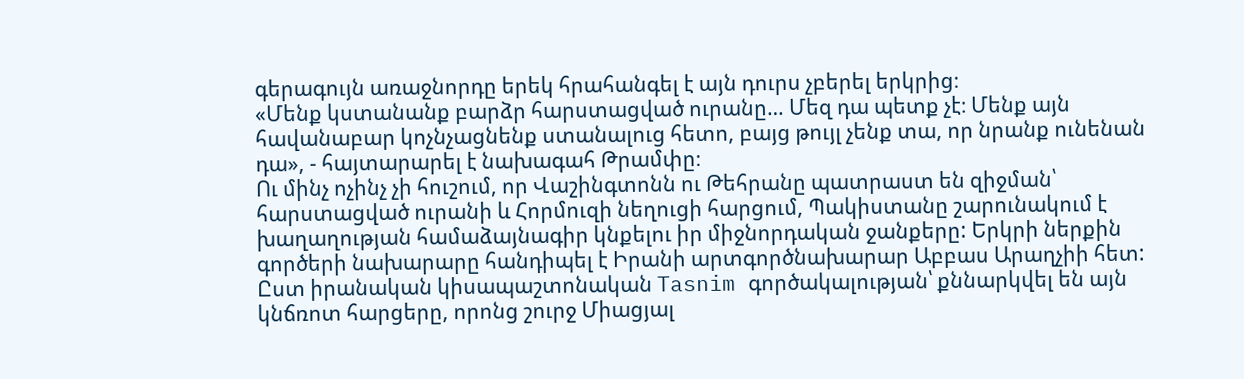գերագույն առաջնորդը երեկ հրահանգել է այն դուրս չբերել երկրից։
«Մենք կստանանք բարձր հարստացված ուրանը… Մեզ դա պետք չէ։ Մենք այն հավանաբար կոչնչացնենք ստանալուց հետո, բայց թույլ չենք տա, որ նրանք ունենան դա», - հայտարարել է նախագահ Թրամփը։
Ու մինչ ոչինչ չի հուշում, որ Վաշինգտոնն ու Թեհրանը պատրաստ են զիջման՝ հարստացված ուրանի և Հորմուզի նեղուցի հարցում, Պակիստանը շարունակում է խաղաղության համաձայնագիր կնքելու իր միջնորդական ջանքերը: Երկրի ներքին գործերի նախարարը հանդիպել է Իրանի արտգործնախարար Աբբաս Արաղչիի հետ: Ըստ իրանական կիսապաշտոնական Tasnim գործակալության՝ քննարկվել են այն կնճռոտ հարցերը, որոնց շուրջ Միացյալ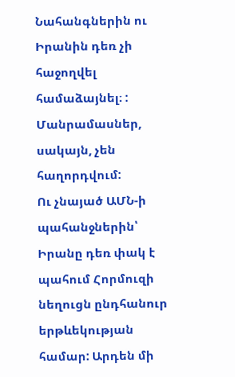Նահանգներին ու Իրանին դեռ չի հաջողվել համաձայնել։ : Մանրամասներ, սակայն, չեն հաղորդվում:
Ու չնայած ԱՄՆ-ի պահանջներին՝ Իրանը դեռ փակ է պահում Հորմուզի նեղուցն ընդհանուր երթևեկության համար: Արդեն մի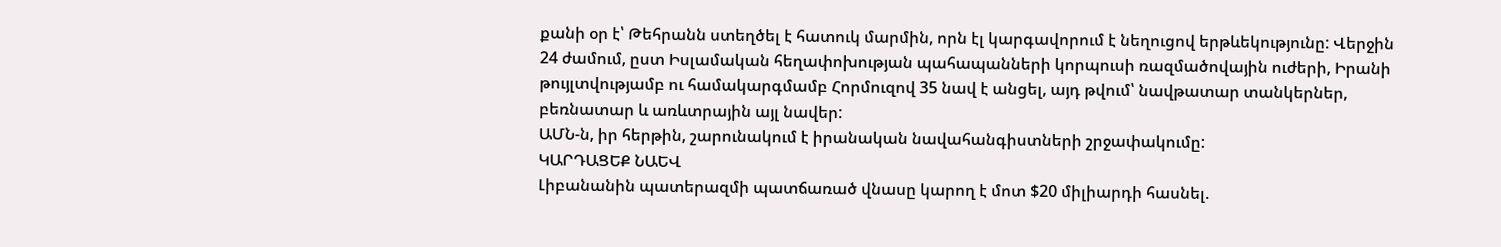քանի օր է՝ Թեհրանն ստեղծել է հատուկ մարմին, որն էլ կարգավորում է նեղուցով երթևեկությունը: Վերջին 24 ժամում, ըստ Իսլամական հեղափոխության պահապանների կորպուսի ռազմածովային ուժերի, Իրանի թույլտվությամբ ու համակարգմամբ Հորմուզով 35 նավ է անցել, այդ թվում՝ նավթատար տանկերներ, բեռնատար և առևտրային այլ նավեր:
ԱՄՆ-ն, իր հերթին, շարունակում է իրանական նավահանգիստների շրջափակումը:
ԿԱՐԴԱՑԵՔ ՆԱԵՎ
Լիբանանին պատերազմի պատճառած վնասը կարող է մոտ $20 միլիարդի հասնել.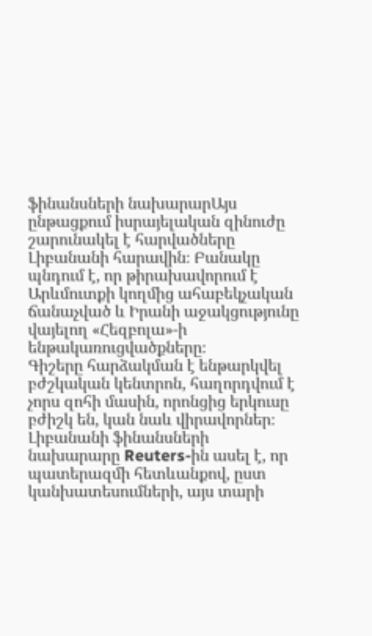ֆինանսների նախարարԱյս ընթացքում իսրայելական զինուժը շարունակել է հարվածները Լիբանանի հարավին։ Բանակը պնդում է, որ թիրախավորում է Արևմուտքի կողմից ահաբեկչական ճանաչված և Իրանի աջակցությունը վայելող «Հեզբոլա»-ի ենթակառուցվածքները։
Գիշերը հարձակման է ենթարկվել բժշկական կենտրոն, հաղորդվում է չորս զոհի մասին, որոնցից երկուսը բժիշկ են, կան նաև վիրավորներ։
Լիբանանի ֆինանսների նախարարը Reuters-ին ասել է, որ պատերազմի հետևանքով, ըստ կանխատեսումների, այս տարի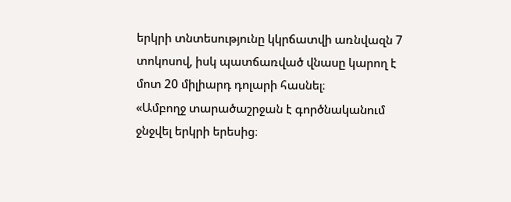երկրի տնտեսությունը կկրճատվի առնվազն 7 տոկոսով, իսկ պատճառված վնասը կարող է մոտ 20 միլիարդ դոլարի հասնել։
«Ամբողջ տարածաշրջան է գործնականում ջնջվել երկրի երեսից։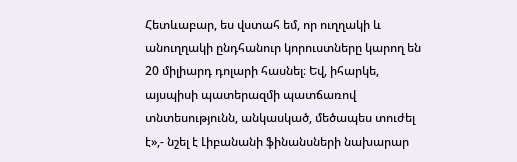Հետևաբար, ես վստահ եմ, որ ուղղակի և անուղղակի ընդհանուր կորուստները կարող են 20 միլիարդ դոլարի հասնել։ Եվ, իհարկե, այսպիսի պատերազմի պատճառով տնտեսությունն, անկասկած, մեծապես տուժել է»,- նշել է Լիբանանի ֆինանսների նախարար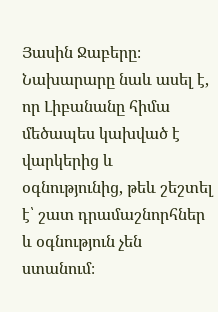Յասին Ջաբերը։
Նախարարը նաև ասել է, որ Լիբանանը հիմա մեծապես կախված է վարկերից և օգնությունից, թեև շեշտել է՝ շատ դրամաշնորհներ և օգնություն չեն ստանում։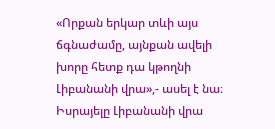«Որքան երկար տևի այս ճգնաժամը, այնքան ավելի խորը հետք դա կթողնի Լիբանանի վրա»,- ասել է նա։
Իսրայելը Լիբանանի վրա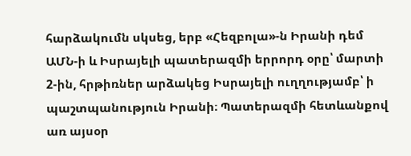հարձակումն սկսեց, երբ «Հեզբոլա»-ն Իրանի դեմ ԱՄՆ-ի և Իսրայելի պատերազմի երրորդ օրը՝ մարտի 2-ին, հրթիռներ արձակեց Իսրայելի ուղղությամբ՝ ի պաշտպանություն Իրանի։ Պատերազմի հետևանքով առ այսօր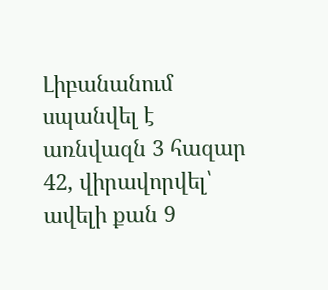Լիբանանում սպանվել է առնվազն 3 հազար 42, վիրավորվել՝ ավելի քան 9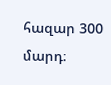հազար 300 մարդ։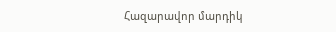Հազարավոր մարդիկ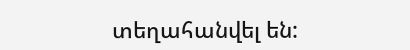տեղահանվել են: